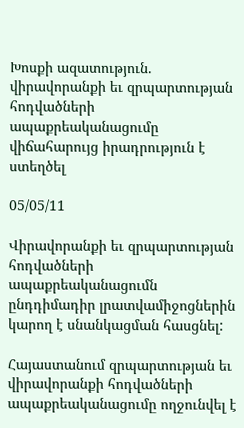Խոսքի ազատություն. վիրավորանքի եւ զրպարտության հոդվածների ապաքրեականացումը վիճահարույց իրադրություն է ստեղծել

05/05/11

Վիրավորանքի եւ զրպարտության հոդվածների ապաքրեականացումն ընդդիմադիր լրատվամիջոցներին կարող է սնանկացման հասցնել:

Հայաստանում զրպարտության եւ վիրավորանքի հոդվածների ապաքրեականացումը ողջունվել է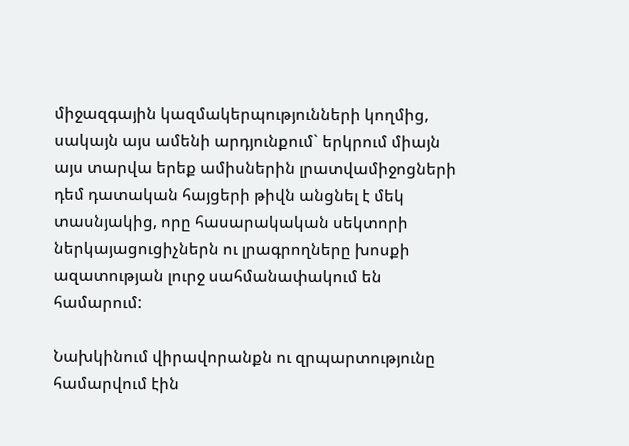միջազգային կազմակերպությունների կողմից, սակայն այս ամենի արդյունքում` երկրում միայն այս տարվա երեք ամիսներին լրատվամիջոցների դեմ դատական հայցերի թիվն անցնել է մեկ տասնյակից, որը հասարակական սեկտորի ներկայացուցիչներն ու լրագրողները խոսքի ազատության լուրջ սահմանափակում են համարում:

Նախկինում վիրավորանքն ու զրպարտությունը համարվում էին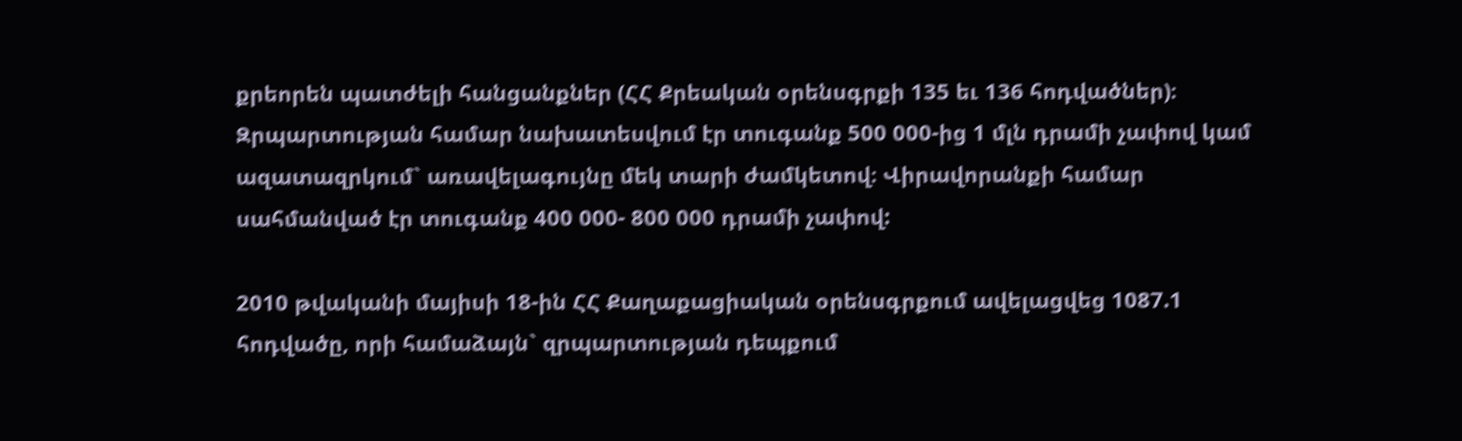քրեորեն պատժելի հանցանքներ (ՀՀ Քրեական օրենսգրքի 135 եւ 136 հոդվածներ)։ Զրպարտության համար նախատեսվում էր տուգանք 500 000-ից 1 մլն դրամի չափով կամ ազատազրկում` առավելագույնը մեկ տարի ժամկետով։ Վիրավորանքի համար սահմանված էր տուգանք 400 000- 800 000 դրամի չափով:

2010 թվականի մայիսի 18-ին ՀՀ Քաղաքացիական օրենսգրքում ավելացվեց 1087.1 հոդվածը, որի համաձայն` զրպարտության դեպքում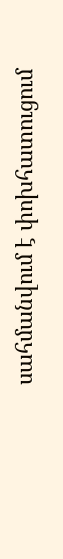սահմանվում է փոխհատուցում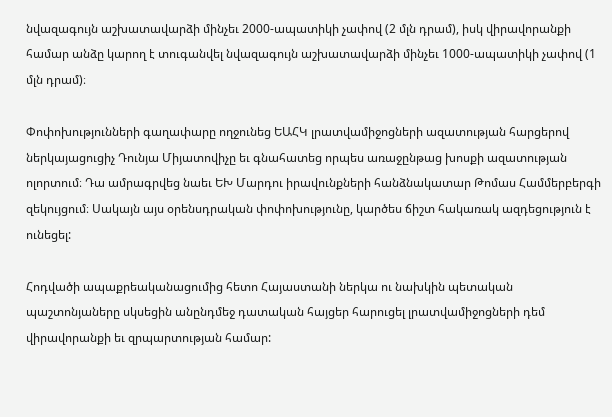նվազագույն աշխատավարձի մինչեւ 2000-ապատիկի չափով (2 մլն դրամ), իսկ վիրավորանքի համար անձը կարող է տուգանվել նվազագույն աշխատավարձի մինչեւ 1000-ապատիկի չափով (1 մլն դրամ)։

Փոփոխությունների գաղափարը ողջունեց ԵԱՀԿ լրատվամիջոցների ազատության հարցերով ներկայացուցիչ Դունյա Միյատովիչը եւ գնահատեց որպես առաջընթաց խոսքի ազատության ոլորտում։ Դա ամրագրվեց նաեւ ԵԽ Մարդու իրավունքների հանձնակատար Թոմաս Համմերբերգի զեկույցում։ Սակայն այս օրենսդրական փոփոխությունը, կարծես ճիշտ հակառակ ազդեցություն է ունեցել:

Հոդվածի ապաքրեականացումից հետո Հայաստանի ներկա ու նախկին պետական պաշտոնյաները սկսեցին անընդմեջ դատական հայցեր հարուցել լրատվամիջոցների դեմ վիրավորանքի եւ զրպարտության համար: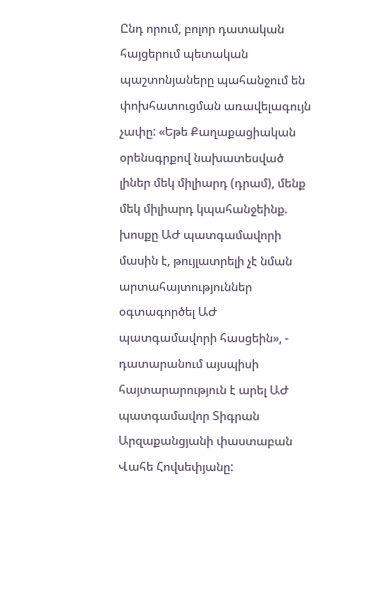Ընդ որում, բոլոր դատական հայցերում պետական պաշտոնյաները պահանջում են փոխհատուցման առավելագույն չափը: «Եթե Քաղաքացիական օրենսգրքով նախատեսված լիներ մեկ միլիարդ (դրամ), մենք մեկ միլիարդ կպահանջեինք. խոսքը ԱԺ պատգամավորի մասին է, թույլատրելի չէ նման արտահայտություններ օգտագործել ԱԺ պատգամավորի հասցեին», - դատարանում այսպիսի հայտարարություն է արել ԱԺ պատգամավոր Տիգրան Արզաքանցյանի փաստաբան Վահե Հովսեփյանը: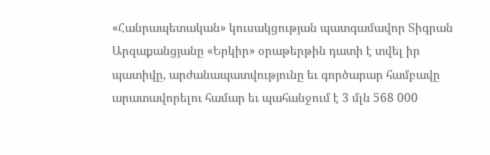«Հանրապետական» կուսակցության պատգամավոր Տիգրան Արզաքանցյանը «Երկիր» օրաթերթին դատի է տվել իր պատիվը, արժանապատվությունը եւ գործարար համբավը արատավորելու համար եւ պահանջում է 3 մլն 568 000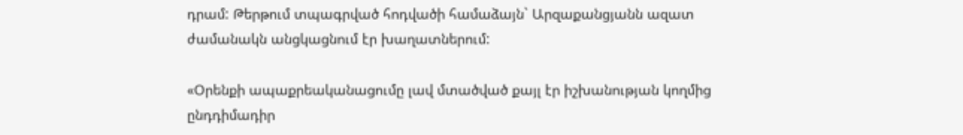դրամ: Թերթում տպագրված հոդվածի համաձայն` Արզաքանցյանն ազատ ժամանակն անցկացնում էր խաղատներում:

«Օրենքի ապաքրեականացումը լավ մտածված քայլ էր իշխանության կողմից ընդդիմադիր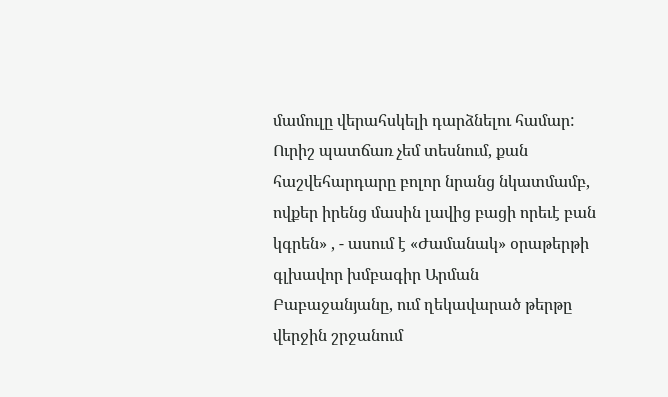մամուլը վերահսկելի դարձնելու համար: Ուրիշ պատճառ չեմ տեսնում, քան հաշվեհարդարը բոլոր նրանց նկատմամբ, ովքեր իրենց մասին լավից բացի որեւէ բան կգրեն» , - ասում է «Ժամանակ» օրաթերթի գլխավոր խմբագիր Արման Բաբաջանյանը, ում ղեկավարած թերթը վերջին շրջանում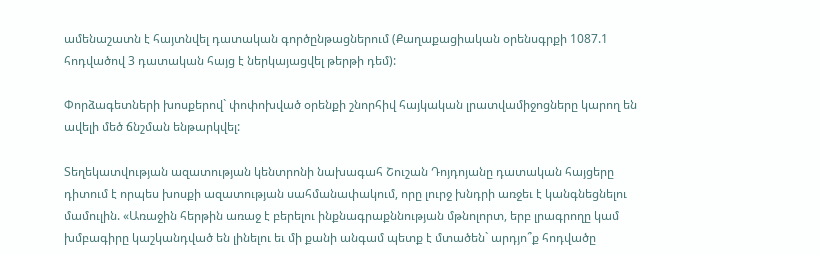ամենաշատն է հայտնվել դատական գործընթացներում (Քաղաքացիական օրենսգրքի 1087.1 հոդվածով 3 դատական հայց է ներկայացվել թերթի դեմ):

Փորձագետների խոսքերով` փոփոխված օրենքի շնորհիվ հայկական լրատվամիջոցները կարող են ավելի մեծ ճնշման ենթարկվել:

Տեղեկատվության ազատության կենտրոնի նախագահ Շուշան Դոյդոյանը դատական հայցերը դիտում է որպես խոսքի ազատության սահմանափակում, որը լուրջ խնդրի առջեւ է կանգնեցնելու մամուլին. «Առաջին հերթին առաջ է բերելու ինքնագրաքննության մթնոլորտ, երբ լրագրողը կամ խմբագիրը կաշկանդված են լինելու եւ մի քանի անգամ պետք է մտածեն` արդյո՞ք հոդվածը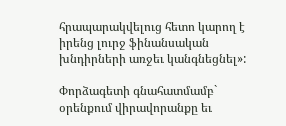հրապարակվելուց հետո կարող է իրենց լուրջ ֆինանսական խնդիրների առջեւ կանգնեցնել»:

Փորձագետի գնահատմամբ` օրենքում վիրավորանքը եւ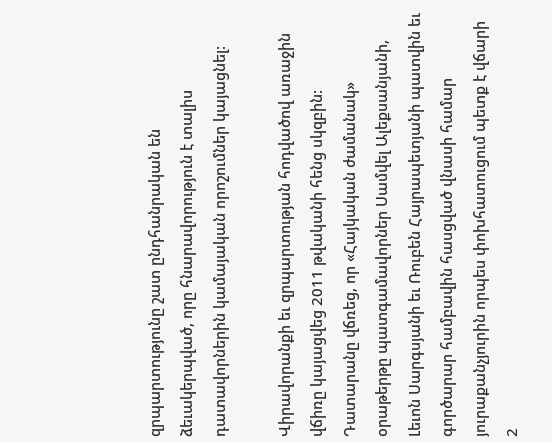զրպարտությունը շատ ընդհանրական են ձեւակերպված, որը հնարավորություն է տալիս դատավորներին կամայական որոշումներ կայացնել:

Վիրավորանքի եւ զրպարտության հոդվածով առաջին վճիռը կայացվեց 2011 թվականի հենց սկզբին: Դատարանը վճռեց, որ «Հայկական ժամանակ» օրաթերթը պատգամավորներ Սամվել Ալեքսանյանի, Լեւոն Սարգսյանի եւ Ռուբեն Հայրապետյանի պատվին եւ գործարար համբավին հասցված վնասի համար յուրաքանչյուրին որպես փոխհատուցում պետք է վճարի 2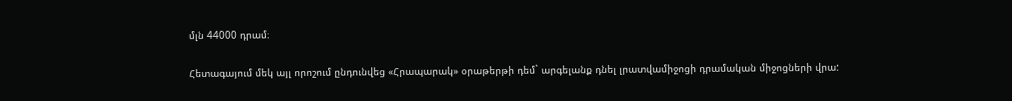մլն 44000 դրամ։

Հետագայում մեկ այլ որոշում ընդունվեց «Հրապարակ» օրաթերթի դեմ` արգելանք դնել լրատվամիջոցի դրամական միջոցների վրա: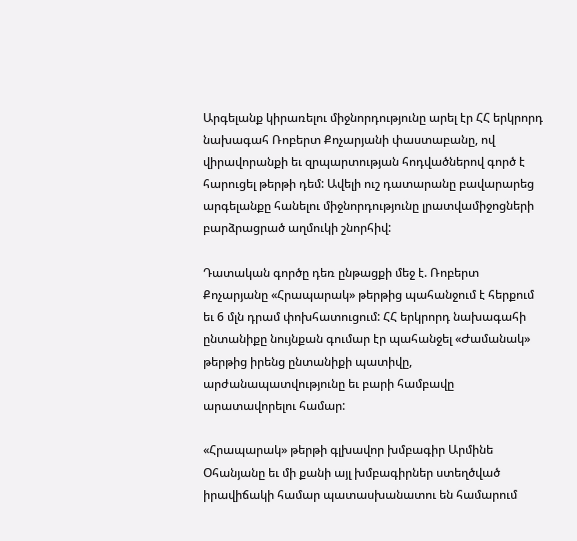Արգելանք կիրառելու միջնորդությունը արել էր ՀՀ երկրորդ նախագահ Ռոբերտ Քոչարյանի փաստաբանը, ով վիրավորանքի եւ զրպարտության հոդվածներով գործ է հարուցել թերթի դեմ: Ավելի ուշ դատարանը բավարարեց արգելանքը հանելու միջնորդությունը լրատվամիջոցների բարձրացրած աղմուկի շնորհիվ:

Դատական գործը դեռ ընթացքի մեջ է. Ռոբերտ Քոչարյանը «Հրապարակ» թերթից պահանջում է հերքում եւ 6 մլն դրամ փոխհատուցում: ՀՀ երկրորդ նախագահի ընտանիքը նույնքան գումար էր պահանջել «Ժամանակ» թերթից իրենց ընտանիքի պատիվը, արժանապատվությունը եւ բարի համբավը արատավորելու համար:

«Հրապարակ» թերթի գլխավոր խմբագիր Արմինե Օհանյանը եւ մի քանի այլ խմբագիրներ ստեղծված իրավիճակի համար պատասխանատու են համարում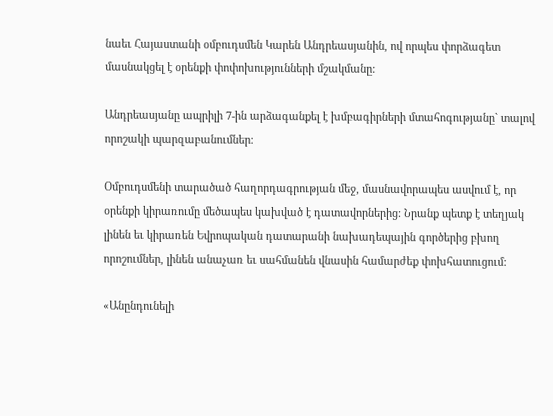նաեւ Հայաստանի օմբուդսմեն Կարեն Անդրեասյանին, ով որպես փորձագետ մասնակցել է օրենքի փոփոխությունների մշակմանը:

Անդրեասյանը ապրիլի 7-ին արձագանքել է խմբագիրների մտահոգությանը` տալով որոշակի պարզաբանումներ։

Օմբուդսմենի տարածած հաղորդագրության մեջ, մասնավորապես ասվում է, որ օրենքի կիրառումը մեծապես կախված է դատավորներից: Նրանք պետք է տեղյակ լինեն եւ կիրառեն Եվրոպական դատարանի նախադեպային գործերից բխող որոշումներ, լինեն անաչառ եւ սահմանեն վնասին համարժեք փոխհատուցում:

«Անընդունելի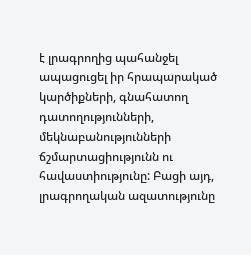է լրագրողից պահանջել ապացուցել իր հրապարակած կարծիքների, գնահատող դատողությունների, մեկնաբանությունների ճշմարտացիությունն ու հավաստիությունը: Բացի այդ, լրագրողական ազատությունը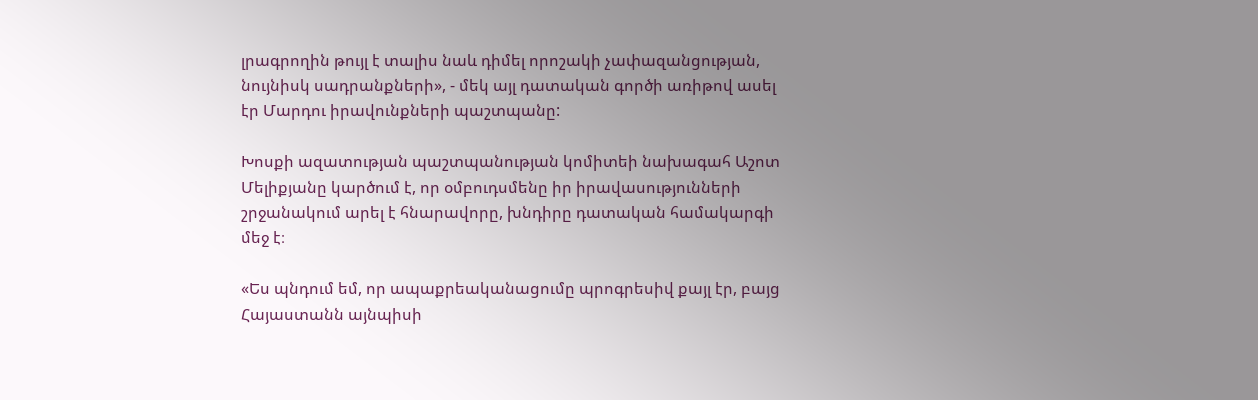լրագրողին թույլ է տալիս նաև դիմել որոշակի չափազանցության, նույնիսկ սադրանքների», - մեկ այլ դատական գործի առիթով ասել էր Մարդու իրավունքների պաշտպանը:

Խոսքի ազատության պաշտպանության կոմիտեի նախագահ Աշոտ Մելիքյանը կարծում է, որ օմբուդսմենը իր իրավասությունների շրջանակում արել է հնարավորը, խնդիրը դատական համակարգի մեջ է։

«Ես պնդում եմ, որ ապաքրեականացումը պրոգրեսիվ քայլ էր, բայց Հայաստանն այնպիսի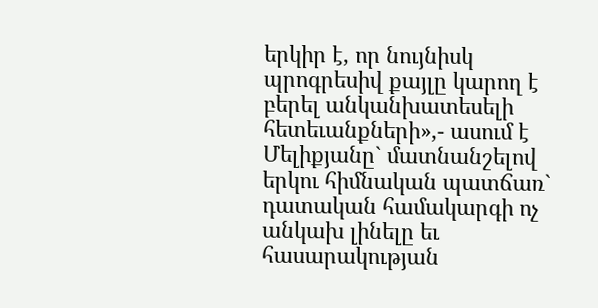երկիր է, որ նույնիսկ պրոգրեսիվ քայլը կարող է բերել անկանխատեսելի հետեւանքների»,- ասում է Մելիքյանը` մատնանշելով երկու հիմնական պատճառ` դատական համակարգի ոչ անկախ լինելը եւ հասարակության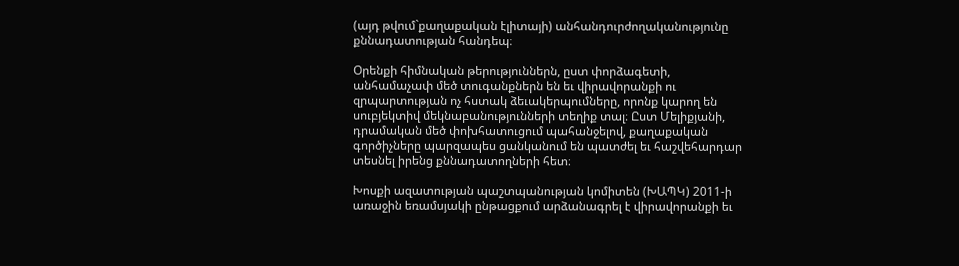(այդ թվում`քաղաքական էլիտայի) անհանդուրժողականությունը քննադատության հանդեպ։

Օրենքի հիմնական թերություններն, ըստ փորձագետի, անհամաչափ մեծ տուգանքներն են եւ վիրավորանքի ու զրպարտության ոչ հստակ ձեւակերպումները, որոնք կարող են սուբյեկտիվ մեկնաբանությունների տեղիք տալ։ Ըստ Մելիքյանի, դրամական մեծ փոխհատուցում պահանջելով, քաղաքական գործիչները պարզապես ցանկանում են պատժել եւ հաշվեհարդար տեսնել իրենց քննադատողների հետ։

Խոսքի ազատության պաշտպանության կոմիտեն (ԽԱՊԿ) 2011-ի առաջին եռամսյակի ընթացքում արձանագրել է վիրավորանքի եւ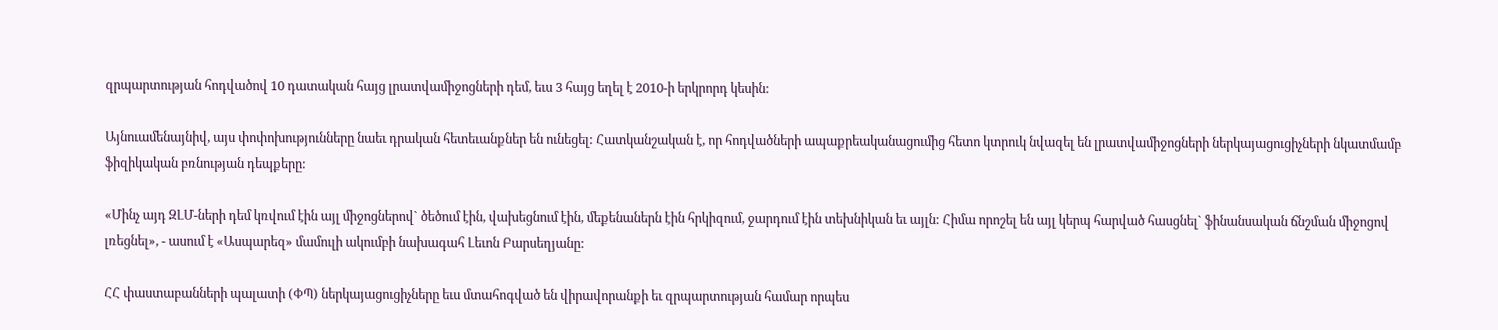զրպարտության հոդվածով 10 դատական հայց լրատվամիջոցների դեմ, եւս 3 հայց եղել է 2010-ի երկրորդ կեսին:

Այնուամենայնիվ, այս փոփոխությունները նաեւ դրական հետեւանքներ են ունեցել: Հատկանշական է, որ հոդվածների ապաքրեականացումից հետո կտրուկ նվազել են լրատվամիջոցների ներկայացուցիչների նկատմամբ ֆիզիկական բռնության դեպքերը:

«Մինչ այդ ԶԼՄ-ների դեմ կռվում էին այլ միջոցներով` ծեծում էին, վախեցնում էին, մեքենաներն էին հրկիզում, ջարդում էին տեխնիկան եւ այլն: Հիմա որոշել են այլ կերպ հարված հասցնել` ֆինանսական ճնշման միջոցով լռեցնել», - ասում է «Ասպարեզ» մամուլի ակումբի նախագահ Լեւոն Բարսեղյանը:

ՀՀ փաստաբանների պալատի (ՓՊ) ներկայացուցիչները եւս մտահոգված են վիրավորանքի եւ զրպարտության համար որպես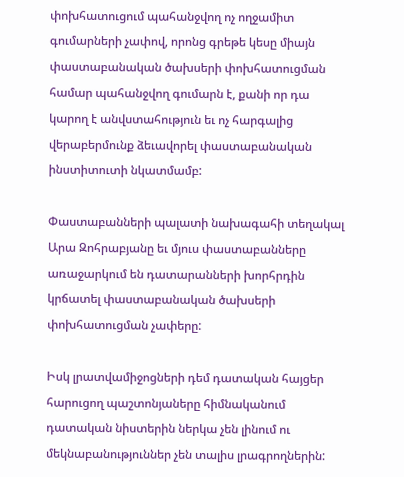փոխհատուցում պահանջվող ոչ ողջամիտ գումարների չափով, որոնց գրեթե կեսը միայն փաստաբանական ծախսերի փոխհատուցման համար պահանջվող գումարն է, քանի որ դա կարող է անվստահություն եւ ոչ հարգալից վերաբերմունք ձեւավորել փաստաբանական ինստիտուտի նկատմամբ:

Փաստաբանների պալատի նախագահի տեղակալ Արա Զոհրաբյանը եւ մյուս փաստաբանները առաջարկում են դատարանների խորհրդին կրճատել փաստաբանական ծախսերի փոխհատուցման չափերը:

Իսկ լրատվամիջոցների դեմ դատական հայցեր հարուցող պաշտոնյաները հիմնականում դատական նիստերին ներկա չեն լինում ու մեկնաբանություններ չեն տալիս լրագրողներին: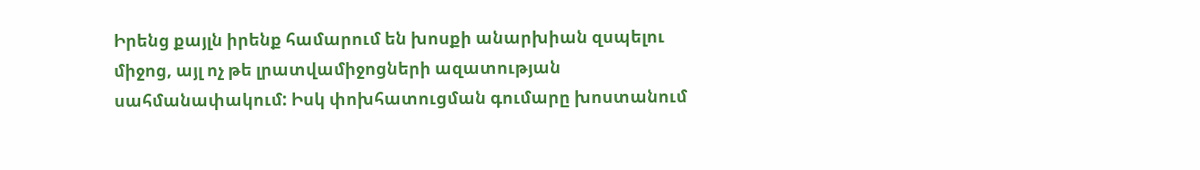Իրենց քայլն իրենք համարում են խոսքի անարխիան զսպելու միջոց, այլ ոչ թե լրատվամիջոցների ազատության սահմանափակում: Իսկ փոխհատուցման գումարը խոստանում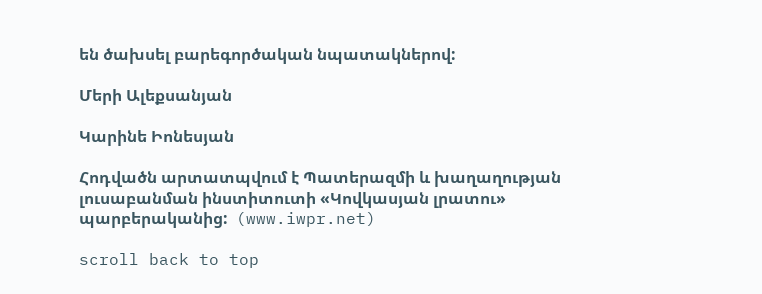են ծախսել բարեգործական նպատակներով:

Մերի Ալեքսանյան

Կարինե Իոնեսյան

Հոդվածն արտատպվում է Պատերազմի և խաղաղության լուսաբանման ինստիտուտի «Կովկասյան լրատու» պարբերականից:  (www.iwpr.net)

scroll back to top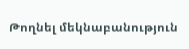Թողնել մեկնաբանություն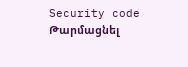Security code
Թարմացնել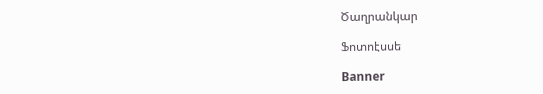Ծաղրանկար

Ֆոտոէսսե

Banner